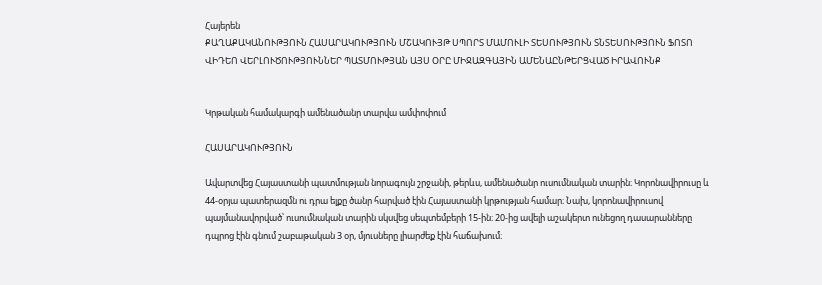Հայերեն
ՔԱՂԱՔԱԿԱՆՈՒԹՅՈՒՆ ՀԱՍԱՐԱԿՈՒԹՅՈՒՆ ՄՇԱԿՈՒՅԹ ՍՊՈՐՏ ՄԱՄՈՒԼԻ ՏԵՍՈՒԹՅՈՒՆ ՏՆՏԵՍՈՒԹՅՈՒՆ ՖՈՏՈ ՎԻԴԵՈ ՎԵՐԼՈՒԾՈՒԹՅՈՒՆՆԵՐ ՊԱՏՄՈՒԹՅԱՆ ԱՅՍ ՕՐԸ ՄԻՋԱԶԳԱՅԻՆ ԱՄԵՆԱԸՆԹԵՐՑՎԱԾ ԻՐԱՎՈՒՆՔ


Կրթական համակարգի ամենածանր տարվա ամփոփում

ՀԱՍԱՐԱԿՈՒԹՅՈՒՆ

Ավարտվեց Հայաստանի պատմության նորագույն շրջանի, թերևս, ամենածանր ուսումնական տարին։ Կորոնավիրուսը և 44-օրյա պատերազմն ու դրա ելքը ծանր հարված էին Հայաստանի կրթության համար։ Նախ, կորոնավիրուսով պայմանավորված՝ ուսումնական տարին սկսվեց սեպտեմբերի 15-ին։ 20-ից ավելի աշակերտ ունեցող դասարանները դպրոց էին գնում շաբաթական 3 օր, մյուսները լիարժեք էին հաճախում։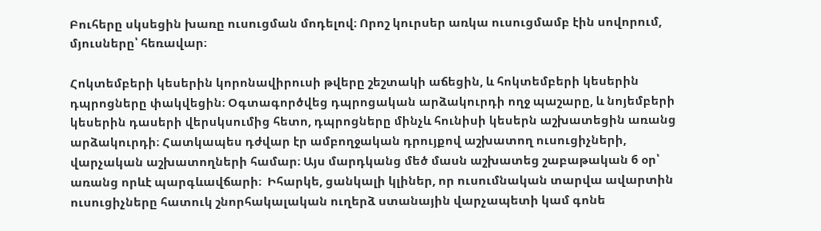Բուհերը սկսեցին խառը ուսուցման մոդելով։ Որոշ կուրսեր առկա ուսուցմամբ էին սովորում, մյուսները՝ հեռավար։

Հոկտեմբերի կեսերին կորոնավիրուսի թվերը շեշտակի աճեցին, և հոկտեմբերի կեսերին դպրոցները փակվեցին։ Օգտագործվեց դպրոցական արձակուրդի ողջ պաշարը, և նոյեմբերի կեսերին դասերի վերսկսումից հետո, դպրոցները մինչև հունիսի կեսերն աշխատեցին առանց արձակուրդի։ Հատկապես դժվար էր ամբողջական դրույքով աշխատող ուսուցիչների, վարչական աշխատողների համար։ Այս մարդկանց մեծ մասն աշխատեց շաբաթական 6 օր՝ առանց որևէ պարգևավճարի։  Իհարկե, ցանկալի կլիներ, որ ուսումնական տարվա ավարտին ուսուցիչները հատուկ շնորհակալական ուղերձ ստանային վարչապետի կամ գոնե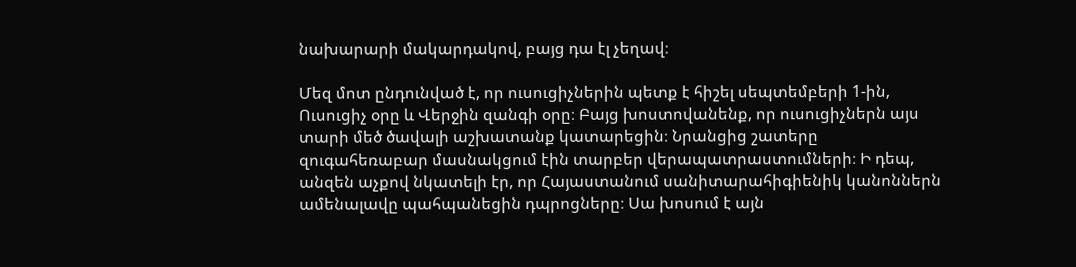նախարարի մակարդակով, բայց դա էլ չեղավ։

Մեզ մոտ ընդունված է, որ ուսուցիչներին պետք է հիշել սեպտեմբերի 1-ին, Ուսուցիչ օրը և Վերջին զանգի օրը։ Բայց խոստովանենք, որ ուսուցիչներն այս տարի մեծ ծավալի աշխատանք կատարեցին։ Նրանցից շատերը զուգահեռաբար մասնակցում էին տարբեր վերապատրաստումների։ Ի դեպ, անզեն աչքով նկատելի էր, որ Հայաստանում սանիտարահիգիենիկ կանոններն ամենալավը պահպանեցին դպրոցները։ Սա խոսում է այն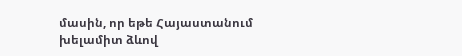մասին, որ եթե Հայաստանում խելամիտ ձևով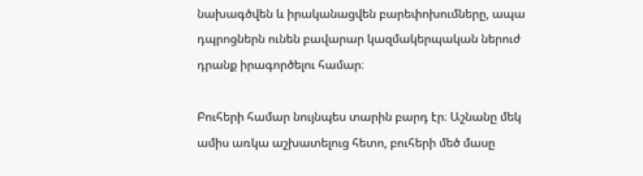նախագծվեն և իրականացվեն բարեփոխումները, ապա դպրոցներն ունեն բավարար կազմակերպական ներուժ դրանք իրագործելու համար։

Բուհերի համար նույնպես տարին բարդ էր։ Աշնանը մեկ ամիս առկա աշխատելուց հետո, բուհերի մեծ մասը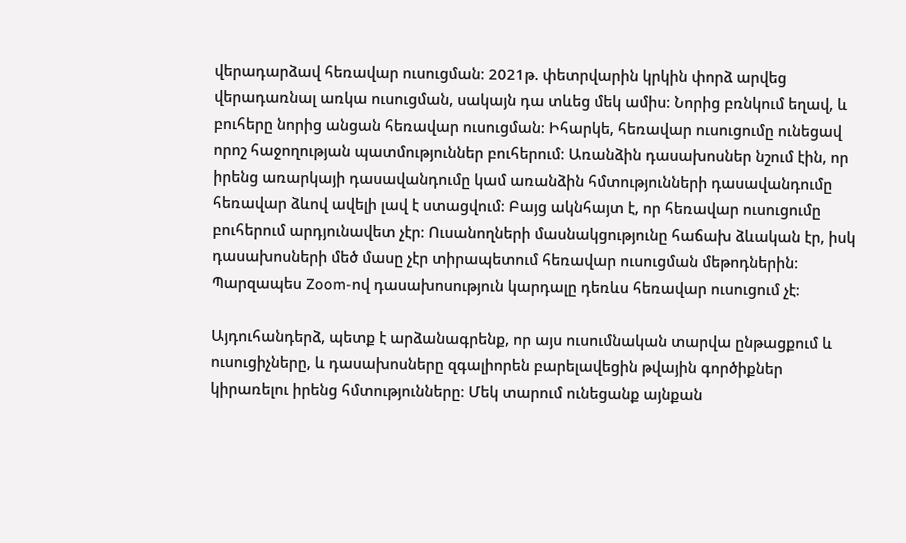վերադարձավ հեռավար ուսուցման։ 2021թ. փետրվարին կրկին փորձ արվեց վերադառնալ առկա ուսուցման, սակայն դա տևեց մեկ ամիս։ Նորից բռնկում եղավ, և բուհերը նորից անցան հեռավար ուսուցման։ Իհարկե, հեռավար ուսուցումը ունեցավ որոշ հաջողության պատմություններ բուհերում։ Առանձին դասախոսներ նշում էին, որ իրենց առարկայի դասավանդումը կամ առանձին հմտությունների դասավանդումը հեռավար ձևով ավելի լավ է ստացվում։ Բայց ակնհայտ է, որ հեռավար ուսուցումը բուհերում արդյունավետ չէր։ Ուսանողների մասնակցությունը հաճախ ձևական էր, իսկ դասախոսների մեծ մասը չէր տիրապետում հեռավար ուսուցման մեթոդներին։ Պարզապես Zoom-ով դասախոսություն կարդալը դեռևս հեռավար ուսուցում չէ։

Այդուհանդերձ, պետք է արձանագրենք, որ այս ուսումնական տարվա ընթացքում և ուսուցիչները, և դասախոսները զգալիորեն բարելավեցին թվային գործիքներ կիրառելու իրենց հմտությունները։ Մեկ տարում ունեցանք այնքան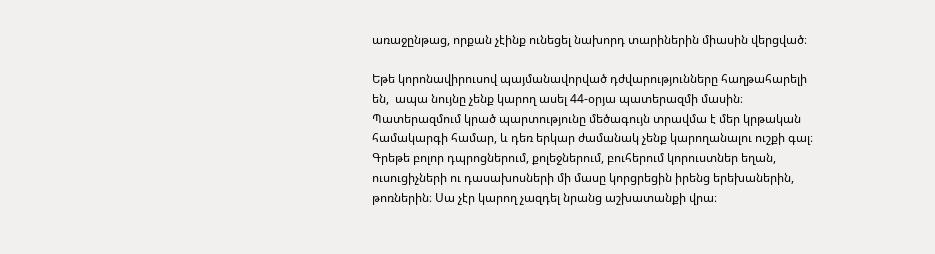առաջընթաց, որքան չէինք ունեցել նախորդ տարիներին միասին վերցված։

Եթե կորոնավիրուսով պայմանավորված դժվարությունները հաղթահարելի են,  ապա նույնը չենք կարող ասել 44-օրյա պատերազմի մասին։ Պատերազմում կրած պարտությունը մեծագույն տրավմա է մեր կրթական համակարգի համար, և դեռ երկար ժամանակ չենք կարողանալու ուշքի գալ։ Գրեթե բոլոր դպրոցներում, քոլեջներում, բուհերում կորուստներ եղան, ուսուցիչների ու դասախոսների մի մասը կորցրեցին իրենց երեխաներին, թոռներին։ Սա չէր կարող չազդել նրանց աշխատանքի վրա։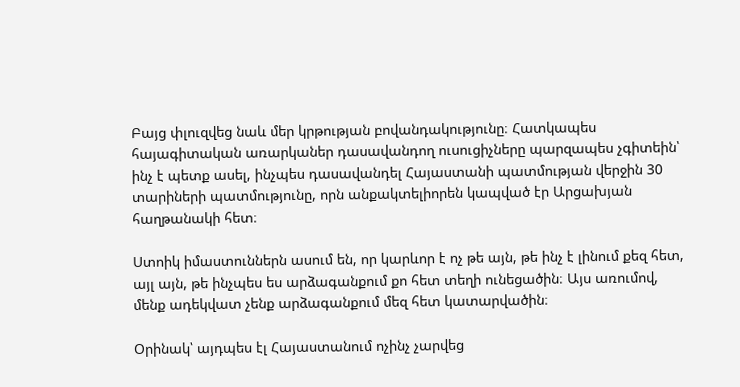Բայց փլուզվեց նաև մեր կրթության բովանդակությունը։ Հատկապես հայագիտական առարկաներ դասավանդող ուսուցիչները պարզապես չգիտեին՝ ինչ է պետք ասել, ինչպես դասավանդել Հայաստանի պատմության վերջին 30 տարիների պատմությունը, որն անքակտելիորեն կապված էր Արցախյան հաղթանակի հետ։

Ստոիկ իմաստուններն ասում են, որ կարևոր է ոչ թե այն, թե ինչ է լինում քեզ հետ, այլ այն, թե ինչպես ես արձագանքում քո հետ տեղի ունեցածին։ Այս առումով, մենք ադեկվատ չենք արձագանքում մեզ հետ կատարվածին։

Օրինակ՝ այդպես էլ Հայաստանում ոչինչ չարվեց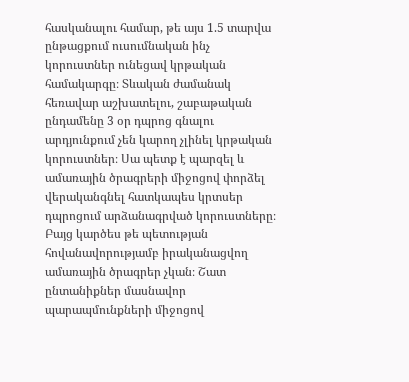հասկանալու համար, թե այս 1.5 տարվա ընթացքում ուսումնական ինչ կորուստներ ունեցավ կրթական համակարգը։ Տևական ժամանակ հեռավար աշխատելու, շաբաթական ընդամենը 3 օր դպրոց գնալու արդյունքում չեն կարող չլինել կրթական կորուստներ։ Սա պետք է պարզել և ամառային ծրագրերի միջոցով փորձել վերականգնել հատկապես կրտսեր դպրոցում արձանագրված կորուստները։ Բայց կարծես թե պետության հովանավորությամբ իրականացվող ամառային ծրագրեր չկան։ Շատ ընտանիքներ մասնավոր պարապմունքների միջոցով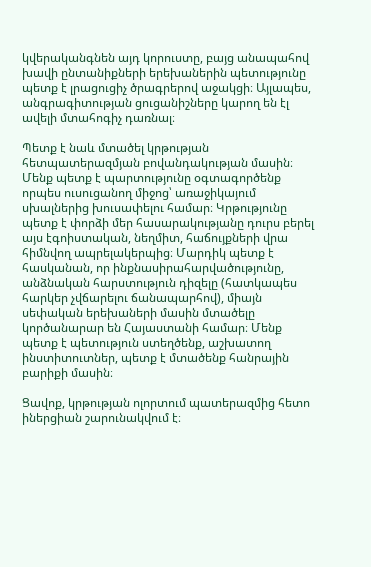կվերականգնեն այդ կորուստը, բայց անապահով խավի ընտանիքների երեխաներին պետությունը պետք է լրացուցիչ ծրագրերով աջակցի։ Այլապես, անգրագիտության ցուցանիշները կարող են էլ ավելի մտահոգիչ դառնալ։

Պետք է նաև մտածել կրթության հետպատերազմյան բովանդակության մասին։ Մենք պետք է պարտությունը օգտագործենք որպես ուսուցանող միջոց՝ առաջիկայում սխալներից խուսափելու համար։ Կրթությունը պետք է փորձի մեր հասարակությանը դուրս բերել այս էգոիստական, նեղմիտ, հաճույքների վրա հիմնվող ապրելակերպից։ Մարդիկ պետք է հասկանան, որ ինքնասիրահարվածությունը, անձնական հարստություն դիզելը (հատկապես հարկեր չվճարելու ճանապարհով), միայն սեփական երեխաների մասին մտածելը կործանարար են Հայաստանի համար։ Մենք պետք է պետություն ստեղծենք, աշխատող ինստիտուտներ, պետք է մտածենք հանրային բարիքի մասին։

Ցավոք, կրթության ոլորտում պատերազմից հետո իներցիան շարունակվում է։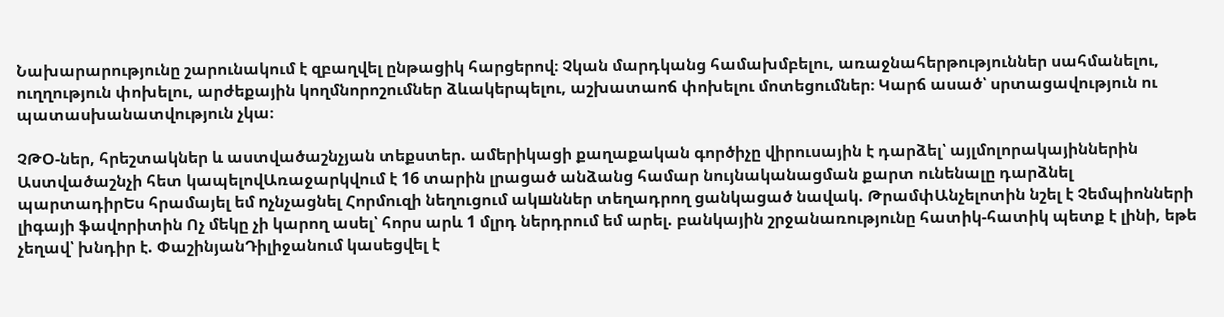Նախարարությունը շարունակում է զբաղվել ընթացիկ հարցերով։ Չկան մարդկանց համախմբելու, առաջնահերթություններ սահմանելու, ուղղություն փոխելու, արժեքային կողմնորոշումներ ձևակերպելու, աշխատաոճ փոխելու մոտեցումներ։ Կարճ ասած՝ սրտացավություն ու պատասխանատվություն չկա։

ՉԹՕ-ներ, հրեշտակներ և աստվածաշնչյան տեքստեր. ամերիկացի քաղաքական գործիչը վիրուսային է դարձել՝ այլմոլորակայիններին Աստվածաշնչի հետ կապելովԱռաջարկվում է 16 տարին լրացած անձանց համար նույնականացման քարտ ունենալը դարձնել պարտադիրԵս հրամայել եմ nչնչացնել Հորմուզի նեղուցում ակшններ տեղադրող ցանկացած նավակ. ԹրամփԱնչելոտին նշել է Չեմպիոնների լիգայի ֆավորիտին Ոչ մեկը չի կարող ասել՝ հորս արև 1 մլրդ ներդրում եմ արել. բանկային շրջանառությունը հատիկ-հատիկ պետք է լինի, եթե չեղավ՝ խնդիր է. ՓաշինյանԴիլիջանում կասեցվել է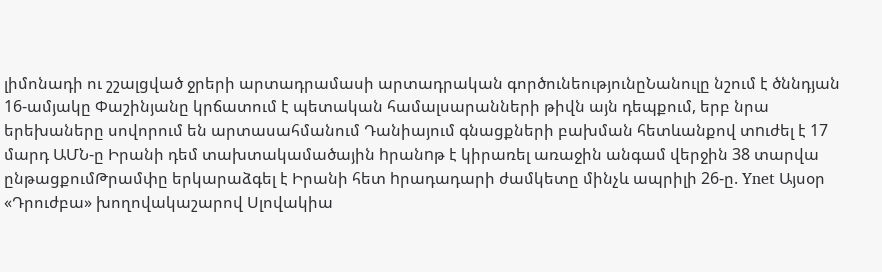լիմոնադի ու շշալցված ջրերի արտադրամասի արտադրական գործունեությունըՆանուլը նշում է ծննդյան 16-ամյակը Փաշինյանը կրճատում է պետական համալսարանների թիվն այն դեպքում, երբ նրա երեխաները սովորում են արտասահմանում Դանիայում գնացքների բախման հետևանքով տnւժել է 17 մարդ ԱՄՆ-ը Իրանի դեմ տախտակամածային hրանnթ է կիրառել առաջին անգամ վերջին 38 տարվա ընթացքումԹրամփը երկարաձգել է Իրանի հետ hրադադարի ժամկետը մինչև ապրիլի 26-ը. Ynet Այսօր «Դրուժբա» խողովակաշարով Սլովակիա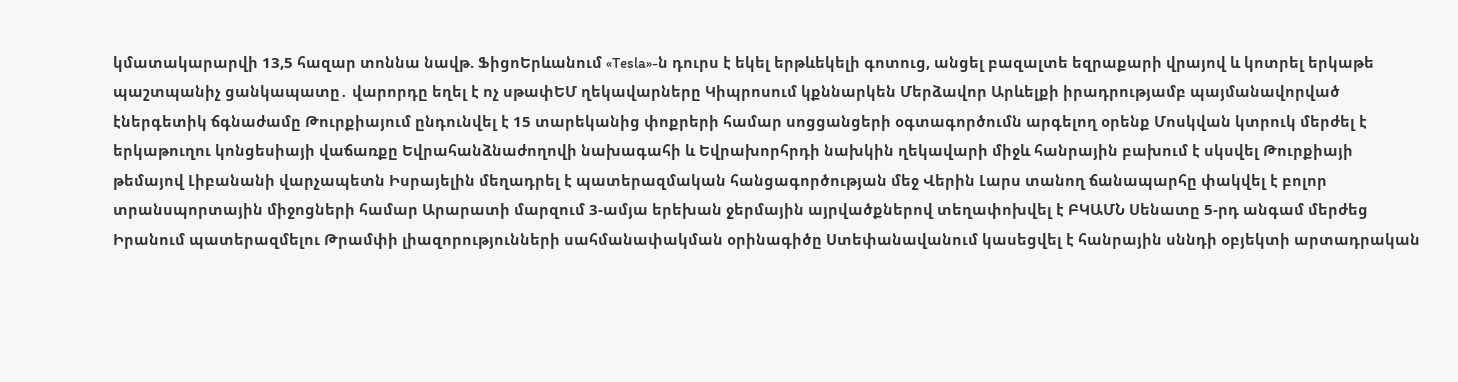կմատակարարվի 13,5 հազար տոննա նավթ. ՖիցոԵրևանում «Tesla»-ն դուրս է եկել երթևեկելի գոտուց, անցել բազալտե եզրաքարի վրայով և կոտրել երկաթե պաշտպանիչ ցանկապատը․ վարորդը եղել է ոչ սթափԵՄ ղեկավարները Կիպրոսում կքննարկեն Մերձավոր Արևելքի իրադրությամբ պայմանավորված էներգետիկ ճգնաժամը Թուրքիայում ընդունվել է 15 տարեկանից փոքրերի համար սոցցանցերի օգտագործումն արգելող օրենք Մոսկվան կտրուկ մերժել է երկաթուղու կոնցեսիայի վաճառքը Եվրահանձնաժողովի նախագահի և Եվրախորհրդի նախկին ղեկավարի միջև հանրային բախում է սկսվել Թուրքիայի թեմայով Լիբանանի վարչապետն Իսրայելին մեղադրել է պատերազմական հանցագործության մեջ Վերին Լարս տանող ճանապարհը փակվել է բոլոր տրանսպորտային միջոցների համար Արարատի մարզում 3-ամյա երեխան ջերմային այրվածքներով տեղափոխվել է ԲԿԱՄՆ Սենատը 5-րդ անգամ մերժեց Իրանում պատերազմելու Թրամփի լիազորությունների սահմանափակման օրինագիծը Ստեփանավանում կասեցվել է հանրային սննդի օբյեկտի արտադրական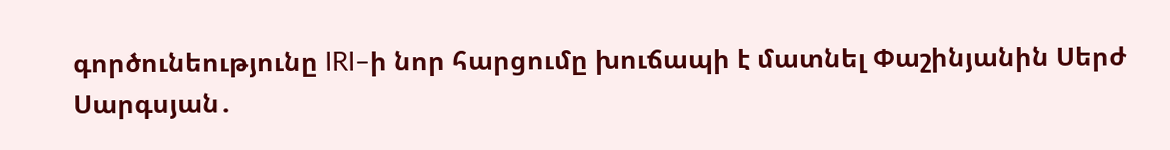գործունեությունը IRI–ի նոր հարցումը խուճապի է մատնել Փաշինյանին Սերժ Սարգսյան․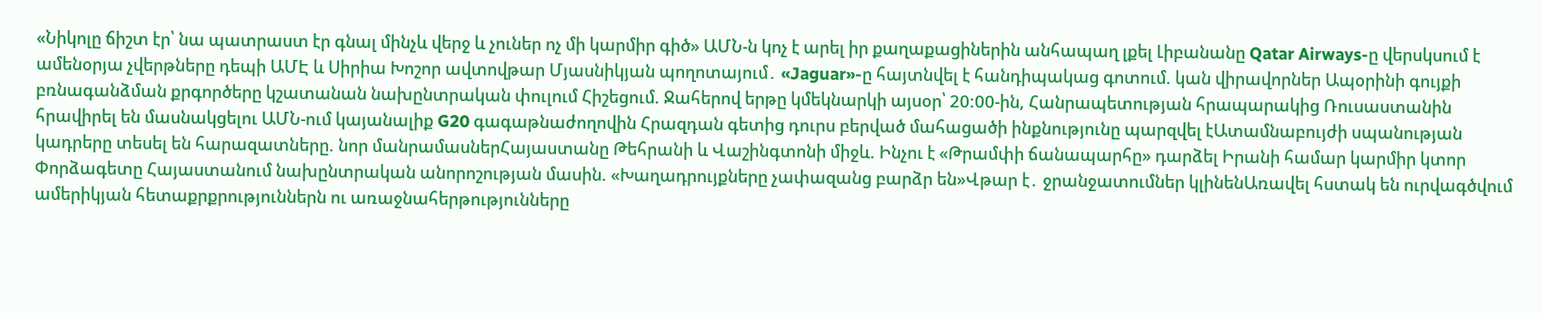«Նիկոլը ճիշտ էր՝ նա պատրաստ էր գնալ մինչև վերջ և չուներ ոչ մի կարմիր գիծ» ԱՄՆ-ն կոչ է արել իր քաղաքացիներին անհապաղ լքել Լիբանանը Qatar Airways-ը վերսկսում է ամենօրյա չվերթները դեպի ԱՄԷ և Սիրիա Խոշոր ավտովթար Մյասնիկյան պողոտայում․ «Jaguar»-ը հայտնվել է հանդիպակաց գոտում. կան վիրավորներ Ապօրինի գույքի բռնագանձման քրգործերը կշատանան նախընտրական փուլում Հիշեցում. Ջահերով երթը կմեկնարկի այսօր՝ 20:00-ին, Հանրապետության հրապարակից Ռուսաստանին հրավիրել են մասնակցելու ԱՄՆ-ում կայանալիք G20 գագաթնաժողովին Հրազդան գետից դուրս բերված մահացածի ինքնությունը պարզվել էԱտամնաբույժի սպանության կադրերը տեսել են հարազատները. նոր մանրամասներՀայաստանը Թեհրանի և Վաշինգտոնի միջև. Ինչու է «Թրամփի ճանապարհը» դարձել Իրանի համար կարմիր կտոր Փորձագետը Հայաստանում նախընտրական անորոշության մասին. «Խաղադրույքները չափազանց բարձր են»Վթար է․ ջրանջատումներ կլինենԱռավել հստակ են ուրվագծվում ամերիկյան հետաքրքրություններն ու առաջնահերթությունները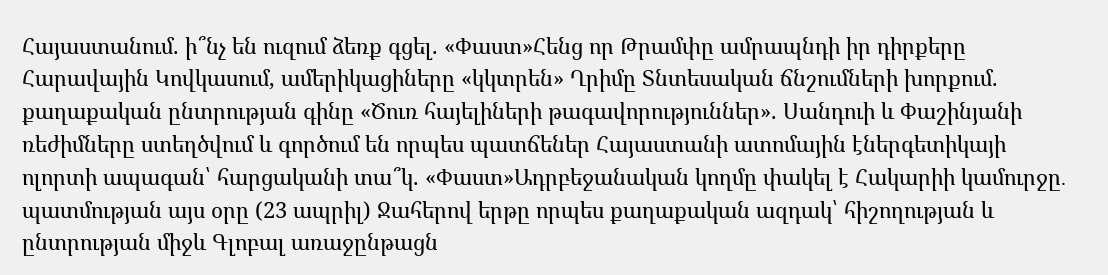Հայաստանում. ի՞նչ են ուզում ձեռք գցել. «Փաստ»Հենց որ Թրամփը ամրապնդի իր դիրքերը Հարավային Կովկասում, ամերիկացիները «կկտրեն» Ղրիմը Տնտեսական ճնշումների խորքում. քաղաքական ընտրության գինը «Ծուռ հայելիների թագավորություններ». Սանդուի և Փաշինյանի ռեժիմները ստեղծվում և գործում են որպես պատճեներ Հայաստանի ատոմային էներգետիկայի ոլորտի ապագան՝ հարցականի տա՞կ. «Փաստ»Ադրբեջանական կողմը փակել է Հակարիի կամուրջը․ պատմության այս օրը (23 ապրիլ) Ջահերով երթը որպես քաղաքական ազդակ՝ հիշողության և ընտրության միջև Գլոբալ առաջընթացն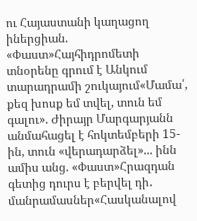ու Հայաստանի կաղացող իներցիան. «Փաստ»Հայհիդրոմետի տնօրենը գրում է Անկում տարադրամի շուկայում«Մամա՛, քեզ խոսք եմ տվել, տուն եմ գալու». Ժիրայր Մարգարյանն անմահացել է հոկտեմբերի 15-ին, տուն «վերադարձել»... ինն ամիս անց. «Փաստ»Հրազդան գետից դուրս է բերվել դի․ մանրամասներ«Հասկանալով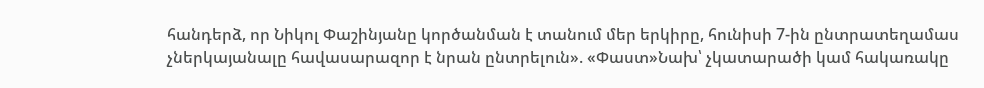հանդերձ, որ Նիկոլ Փաշինյանը կործանման է տանում մեր երկիրը, հունիսի 7-ին ընտրատեղամաս չներկայանալը հավասարազոր է նրան ընտրելուն». «Փաստ»Նախ՝ չկատարածի կամ հակառակը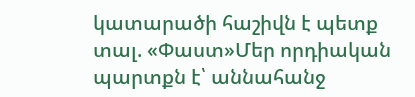կատարածի հաշիվն է պետք տալ. «Փաստ»Մեր որդիական պարտքն է՝ աննահանջ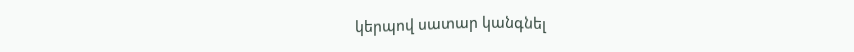կերպով սատար կանգնել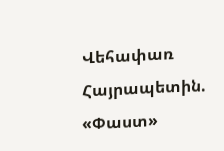Վեհափառ Հայրապետին. «Փաստ»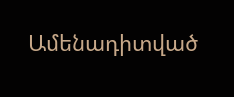Ամենադիտված